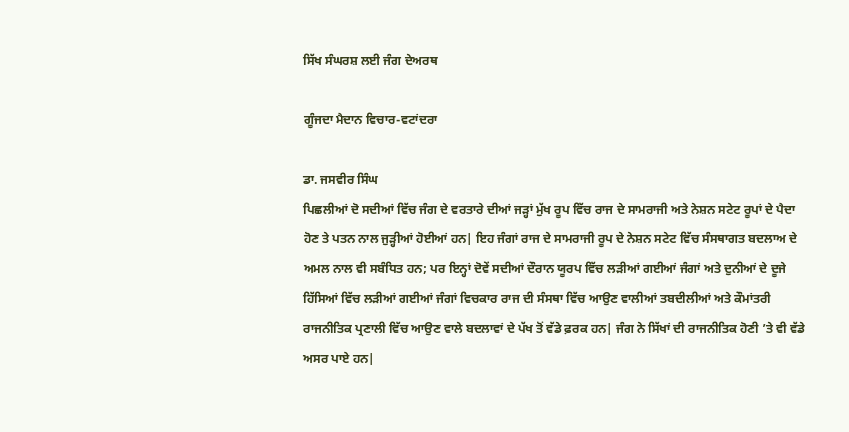ਸਿੱਖ ਸੰਘਰਸ਼ ਲਈ ਜੰਗ ਦੇਅਰਥ

ਗੂੰਜਦਾ ਮੈਦਾਨ ਵਿਚਾਰ-ਵਟਾਂਦਰਾ

ਡਾ. ਜਸਵੀਰ ਸਿੰਘ
ਪਿਛਲੀਆਂ ਦੋ ਸਦੀਆਂ ਵਿੱਚ ਜੰਗ ਦੇ ਵਰਤਾਰੇ ਦੀਆਂ ਜੜ੍ਹਾਂ ਮੁੱਖ ਰੂਪ ਵਿੱਚ ਰਾਜ ਦੇ ਸਾਮਰਾਜੀ ਅਤੇ ਨੇਸ਼ਨ ਸਟੇਟ ਰੂਪਾਂ ਦੇ ਪੈਦਾ ਹੋਣ ਤੇ ਪਤਨ ਨਾਲ ਜੁੜ੍ਹੀਆਂ ਹੋਈਆਂ ਹਨ| ਇਹ ਜੰਗਾਂ ਰਾਜ ਦੇ ਸਾਮਰਾਜੀ ਰੂਪ ਦੇ ਨੇਸ਼ਨ ਸਟੇਟ ਵਿੱਚ ਸੰਸਥਾਗਤ ਬਦਲਾਅ ਦੇ ਅਮਲ ਨਾਲ ਵੀ ਸਬੰਧਿਤ ਹਨ; ਪਰ ਇਨ੍ਹਾਂ ਦੋਵੇਂ ਸਦੀਆਂ ਦੌਰਾਨ ਯੂਰਪ ਵਿੱਚ ਲੜੀਆਂ ਗਈਆਂ ਜੰਗਾਂ ਅਤੇ ਦੁਨੀਆਂ ਦੇ ਦੂਜੇ ਹਿੱਸਿਆਂ ਵਿੱਚ ਲੜੀਆਂ ਗਈਆਂ ਜੰਗਾਂ ਵਿਚਕਾਰ ਰਾਜ ਦੀ ਸੰਸਥਾ ਵਿੱਚ ਆਉਣ ਵਾਲੀਆਂ ਤਬਦੀਲੀਆਂ ਅਤੇ ਕੌਮਾਂਤਰੀ ਰਾਜਨੀਤਿਕ ਪ੍ਰਣਾਲੀ ਵਿੱਚ ਆਉਣ ਵਾਲੇ ਬਦਲਾਵਾਂ ਦੇ ਪੱਖ ਤੋਂ ਵੱਡੇ ਫ਼ਰਕ ਹਨ| ਜੰਗ ਨੇ ਸਿੱਖਾਂ ਦੀ ਰਾਜਨੀਤਿਕ ਹੋਣੀ ’ਤੇ ਵੀ ਵੱਡੇ ਅਸਰ ਪਾਏ ਹਨ|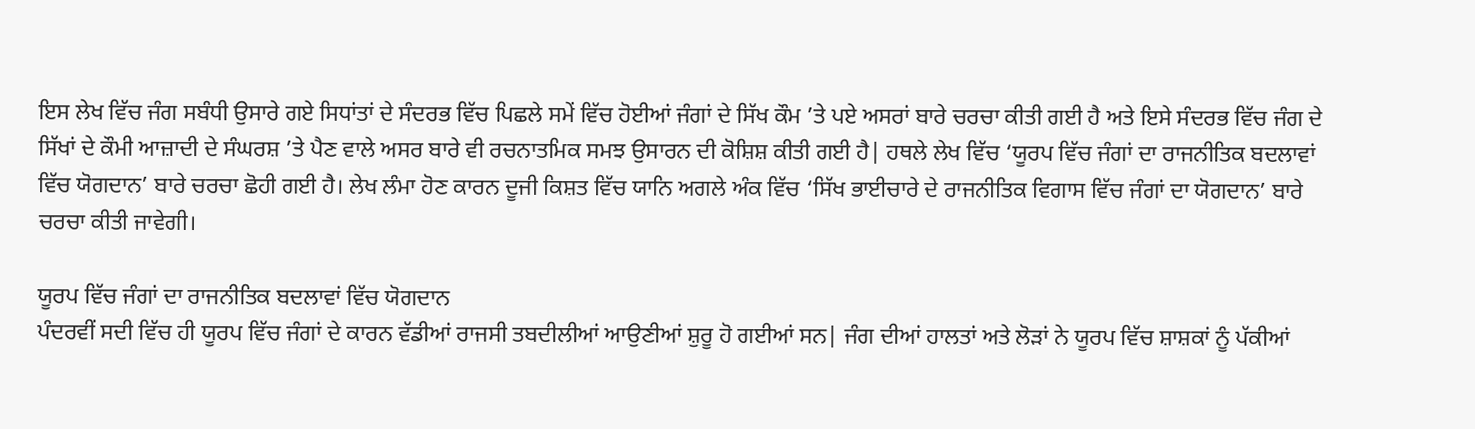ਇਸ ਲੇਖ ਵਿੱਚ ਜੰਗ ਸਬੰਧੀ ਉਸਾਰੇ ਗਏ ਸਿਧਾਂਤਾਂ ਦੇ ਸੰਦਰਭ ਵਿੱਚ ਪਿਛਲੇ ਸਮੇਂ ਵਿੱਚ ਹੋਈਆਂ ਜੰਗਾਂ ਦੇ ਸਿੱਖ ਕੌਮ ’ਤੇ ਪਏ ਅਸਰਾਂ ਬਾਰੇ ਚਰਚਾ ਕੀਤੀ ਗਈ ਹੈ ਅਤੇ ਇਸੇ ਸੰਦਰਭ ਵਿੱਚ ਜੰਗ ਦੇ ਸਿੱਖਾਂ ਦੇ ਕੌਮੀ ਆਜ਼ਾਦੀ ਦੇ ਸੰਘਰਸ਼ ’ਤੇ ਪੈਣ ਵਾਲੇ ਅਸਰ ਬਾਰੇ ਵੀ ਰਚਨਾਤਮਿਕ ਸਮਝ ਉਸਾਰਨ ਦੀ ਕੋਸ਼ਿਸ਼ ਕੀਤੀ ਗਈ ਹੈ| ਹਥਲੇ ਲੇਖ ਵਿੱਚ ‘ਯੂਰਪ ਵਿੱਚ ਜੰਗਾਂ ਦਾ ਰਾਜਨੀਤਿਕ ਬਦਲਾਵਾਂ ਵਿੱਚ ਯੋਗਦਾਨ’ ਬਾਰੇ ਚਰਚਾ ਛੋਹੀ ਗਈ ਹੈ। ਲੇਖ ਲੰਮਾ ਹੋਣ ਕਾਰਨ ਦੂਜੀ ਕਿਸ਼ਤ ਵਿੱਚ ਯਾਨਿ ਅਗਲੇ ਅੰਕ ਵਿੱਚ ‘ਸਿੱਖ ਭਾਈਚਾਰੇ ਦੇ ਰਾਜਨੀਤਿਕ ਵਿਗਾਸ ਵਿੱਚ ਜੰਗਾਂ ਦਾ ਯੋਗਦਾਨ’ ਬਾਰੇ ਚਰਚਾ ਕੀਤੀ ਜਾਵੇਗੀ।

ਯੂਰਪ ਵਿੱਚ ਜੰਗਾਂ ਦਾ ਰਾਜਨੀਤਿਕ ਬਦਲਾਵਾਂ ਵਿੱਚ ਯੋਗਦਾਨ
ਪੰਦਰਵੀਂ ਸਦੀ ਵਿੱਚ ਹੀ ਯੂਰਪ ਵਿੱਚ ਜੰਗਾਂ ਦੇ ਕਾਰਨ ਵੱਡੀਆਂ ਰਾਜਸੀ ਤਬਦੀਲੀਆਂ ਆਉਣੀਆਂ ਸ਼ੁਰੂ ਹੋ ਗਈਆਂ ਸਨ| ਜੰਗ ਦੀਆਂ ਹਾਲਤਾਂ ਅਤੇ ਲੋੜਾਂ ਨੇ ਯੂਰਪ ਵਿੱਚ ਸ਼ਾਸ਼ਕਾਂ ਨੂੰ ਪੱਕੀਆਂ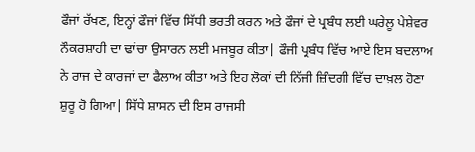ਫੌਜਾਂ ਰੱਖਣ, ਇਨ੍ਹਾਂ ਫੌਜਾਂ ਵਿੱਚ ਸਿੱਧੀ ਭਰਤੀ ਕਰਨ ਅਤੇ ਫੌਜਾਂ ਦੇ ਪ੍ਰਬੰਧ ਲਈ ਘਰੇਲੂ ਪੇਸ਼ੇਵਰ ਨੌਕਰਸ਼ਾਹੀ ਦਾ ਢਾਂਚਾ ਉਸਾਰਨ ਲਈ ਮਜਬੂਰ ਕੀਤਾ| ਫੌਜੀ ਪ੍ਰਬੰਧ ਵਿੱਚ ਆਏ ਇਸ ਬਦਲਾਅ ਨੇ ਰਾਜ ਦੇ ਕਾਰਜਾਂ ਦਾ ਫੈਲਾਅ ਕੀਤਾ ਅਤੇ ਇਹ ਲੋਕਾਂ ਦੀ ਨਿੱਜੀ ਜ਼ਿੰਦਗੀ ਵਿੱਚ ਦਾਖ਼ਲ ਹੋਣਾ ਸ਼ੁਰੂ ਹੋ ਗਿਆ| ਸਿੱਧੇ ਸ਼ਾਸਨ ਦੀ ਇਸ ਰਾਜਸੀ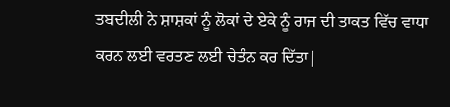ਤਬਦੀਲੀ ਨੇ ਸ਼ਾਸ਼ਕਾਂ ਨੂੰ ਲੋਕਾਂ ਦੇ ਏਕੇ ਨੂੰ ਰਾਜ ਦੀ ਤਾਕਤ ਵਿੱਚ ਵਾਧਾ ਕਰਨ ਲਈ ਵਰਤਣ ਲਈ ਚੇਤੰਨ ਕਰ ਦਿੱਤਾ|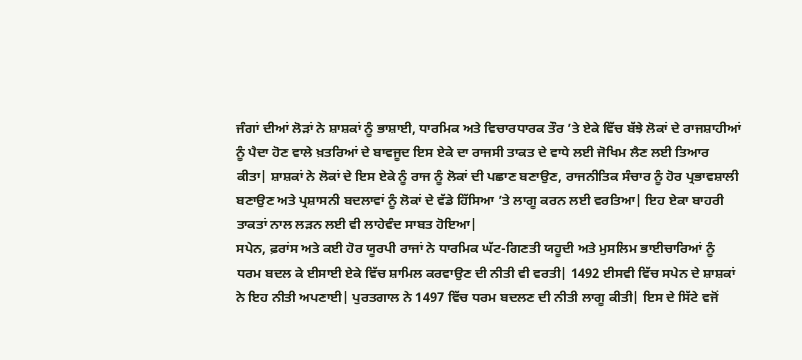ਜੰਗਾਂ ਦੀਆਂ ਲੋੜਾਂ ਨੇ ਸ਼ਾਸ਼ਕਾਂ ਨੂੰ ਭਾਸ਼ਾਈ, ਧਾਰਮਿਕ ਅਤੇ ਵਿਚਾਰਧਾਰਕ ਤੌਰ ’ਤੇ ਏਕੇ ਵਿੱਚ ਬੱਝੇ ਲੋਕਾਂ ਦੇ ਰਾਜਸ਼ਾਹੀਆਂ ਨੂੰ ਪੈਦਾ ਹੋਣ ਵਾਲੇ ਖ਼ਤਰਿਆਂ ਦੇ ਬਾਵਜੂਦ ਇਸ ਏਕੇ ਦਾ ਰਾਜਸੀ ਤਾਕਤ ਦੇ ਵਾਧੇ ਲਈ ਜੋਖਿਮ ਲੈਣ ਲਈ ਤਿਆਰ ਕੀਤਾ| ਸ਼ਾਸ਼ਕਾਂ ਨੇ ਲੋਕਾਂ ਦੇ ਇਸ ਏਕੇ ਨੂੰ ਰਾਜ ਨੂੰ ਲੋਕਾਂ ਦੀ ਪਛਾਣ ਬਣਾਉਣ, ਰਾਜਨੀਤਿਕ ਸੰਚਾਰ ਨੂੰ ਹੋਰ ਪ੍ਰਭਾਵਸ਼ਾਲੀ ਬਣਾਉਣ ਅਤੇ ਪ੍ਰਸ਼ਾਸਨੀ ਬਦਲਾਵਾਂ ਨੂੰ ਲੋਕਾਂ ਦੇ ਵੱਡੇ ਹਿੱਸਿਆ ’ਤੇ ਲਾਗੂ ਕਰਨ ਲਈ ਵਰਤਿਆ| ਇਹ ਏਕਾ ਬਾਹਰੀ ਤਾਕਤਾਂ ਨਾਲ ਲੜਨ ਲਈ ਵੀ ਲਾਹੇਵੰਦ ਸਾਬਤ ਹੋਇਆ|
ਸਪੇਨ, ਫ਼ਰਾਂਸ ਅਤੇ ਕਈ ਹੋਰ ਯੂਰਪੀ ਰਾਜਾਂ ਨੇ ਧਾਰਮਿਕ ਘੱਟ-ਗਿਣਤੀ ਯਹੂਦੀ ਅਤੇ ਮੁਸਲਿਮ ਭਾਈਚਾਰਿਆਂ ਨੂੰ ਧਰਮ ਬਦਲ ਕੇ ਈਸਾਈ ਏਕੇ ਵਿੱਚ ਸ਼ਾਮਿਲ ਕਰਵਾਉਣ ਦੀ ਨੀਤੀ ਵੀ ਵਰਤੀ| 1492 ਈਸਵੀ ਵਿੱਚ ਸਪੇਨ ਦੇ ਸ਼ਾਸ਼ਕਾਂ ਨੇ ਇਹ ਨੀਤੀ ਅਪਣਾਈ| ਪੁਰਤਗਾਲ ਨੇ 1497 ਵਿੱਚ ਧਰਮ ਬਦਲਣ ਦੀ ਨੀਤੀ ਲਾਗੂ ਕੀਤੀ| ਇਸ ਦੇ ਸਿੱਟੇ ਵਜੋਂ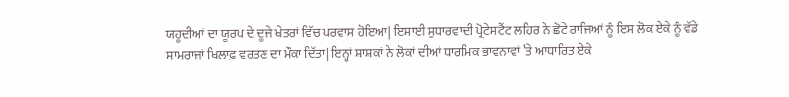ਯਹੂਦੀਆਂ ਦਾ ਯੂਰਪ ਦੇ ਦੂਜੇ ਖੇਤਰਾਂ ਵਿੱਚ ਪਰਵਾਸ ਹੋਇਆ| ਇਸਾਈ ਸੁਧਾਰਵਾਦੀ ਪ੍ਰੋਟੇਸਟੈਂਟ ਲਹਿਰ ਨੇ ਛੋਟੇ ਰਾਜਿਆਂ ਨੂੰ ਇਸ ਲੋਕ ਏਕੇ ਨੂੰ ਵੱਡੇ ਸਾਮਰਾਜਾਂ ਖਿਲਾਫ਼ ਵਰਤਣ ਦਾ ਮੌਕਾ ਦਿੱਤਾ| ਇਨ੍ਹਾਂ ਸ਼ਾਸ਼ਕਾਂ ਨੇ ਲੋਕਾਂ ਦੀਆਂ ਧਾਰਮਿਕ ਭਾਵਨਾਵਾਂ ’ਤੇ ਆਧਾਰਿਤ ਏਕੇ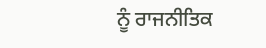ਨੂੰ ਰਾਜਨੀਤਿਕ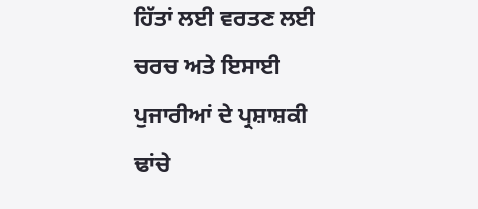ਹਿੱਤਾਂ ਲਈ ਵਰਤਣ ਲਈ ਚਰਚ ਅਤੇ ਇਸਾਈ ਪੁਜਾਰੀਆਂ ਦੇ ਪ੍ਰਸ਼ਾਸ਼ਕੀ ਢਾਂਚੇ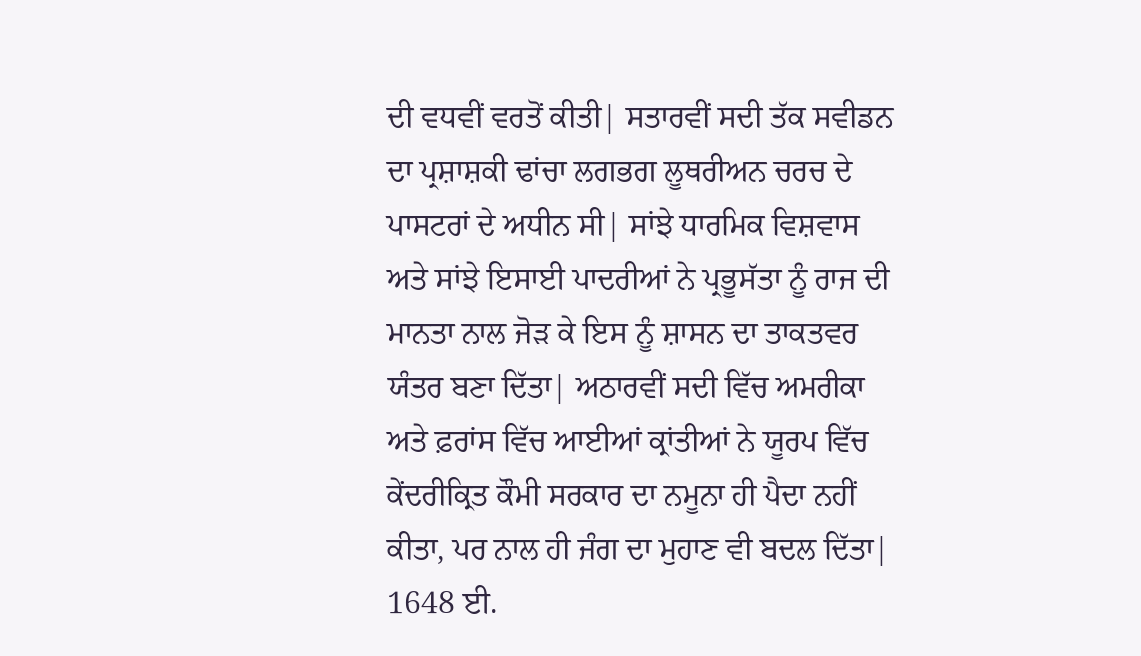ਦੀ ਵਧਵੀਂ ਵਰਤੋਂ ਕੀਤੀ| ਸਤਾਰਵੀਂ ਸਦੀ ਤੱਕ ਸਵੀਡਨ ਦਾ ਪ੍ਰਸ਼ਾਸ਼ਕੀ ਢਾਂਚਾ ਲਗਭਗ ਲੂਥਰੀਅਨ ਚਰਚ ਦੇ ਪਾਸਟਰਾਂ ਦੇ ਅਧੀਨ ਸੀ| ਸਾਂਝੇ ਧਾਰਮਿਕ ਵਿਸ਼ਵਾਸ ਅਤੇ ਸਾਂਝੇ ਇਸਾਈ ਪਾਦਰੀਆਂ ਨੇ ਪ੍ਰਭੂਸੱਤਾ ਨੂੰ ਰਾਜ ਦੀ ਮਾਨਤਾ ਨਾਲ ਜੋੜ ਕੇ ਇਸ ਨੂੰ ਸ਼ਾਸਨ ਦਾ ਤਾਕਤਵਰ ਯੰਤਰ ਬਣਾ ਦਿੱਤਾ| ਅਠਾਰਵੀਂ ਸਦੀ ਵਿੱਚ ਅਮਰੀਕਾ ਅਤੇ ਫ਼ਰਾਂਸ ਵਿੱਚ ਆਈਆਂ ਕ੍ਰਾਂਤੀਆਂ ਨੇ ਯੂਰਪ ਵਿੱਚ ਕੇਂਦਰੀਕ੍ਰਿਤ ਕੌਮੀ ਸਰਕਾਰ ਦਾ ਨਮੂਨਾ ਹੀ ਪੈਦਾ ਨਹੀਂ ਕੀਤਾ, ਪਰ ਨਾਲ ਹੀ ਜੰਗ ਦਾ ਮੁਹਾਣ ਵੀ ਬਦਲ ਦਿੱਤਾ|
1648 ਈ.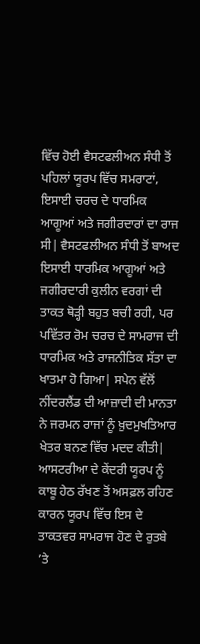ਵਿੱਚ ਹੋਈ ਵੈਸਟਫਲੀਅਨ ਸੰਧੀ ਤੋਂ ਪਹਿਲਾਂ ਯੂਰਪ ਵਿੱਚ ਸਮਰਾਟਾਂ, ਇਸਾਈ ਚਰਚ ਦੇ ਧਾਰਮਿਕ ਆਗੂਆਂ ਅਤੇ ਜਗੀਰਦਾਰਾਂ ਦਾ ਰਾਜ ਸੀ| ਵੈਸਟਫਲੀਅਨ ਸੰਧੀ ਤੋਂ ਬਾਅਦ ਇਸਾਈ ਧਾਰਮਿਕ ਆਗੂਆਂ ਅਤੇ ਜਗੀਰਦਾਰੀ ਕੁਲੀਨ ਵਰਗਾਂ ਦੀ ਤਾਕਤ ਥੋੜ੍ਹੀ ਬਹੁਤ ਬਚੀ ਰਹੀ, ਪਰ ਪਵਿੱਤਰ ਰੋਮ ਚਰਚ ਦੇ ਸਾਮਰਾਜ ਦੀ ਧਾਰਮਿਕ ਅਤੇ ਰਾਜਨੀਤਿਕ ਸੱਤਾ ਦਾ ਖਾਤਮਾ ਹੋ ਗਿਆ| ਸਪੇਨ ਵੱਲੋਂ ਨੀਂਦਰਲੈਂਡ ਦੀ ਆਜ਼ਾਦੀ ਦੀ ਮਾਨਤਾ ਨੇ ਜਰਮਨ ਰਾਜਾਂ ਨੂੰ ਖ਼ੁਦਮੁਖਤਿਆਰ ਖੇਤਰ ਬਨਣ ਵਿੱਚ ਮਦਦ ਕੀਤੀ|
ਆਸਟਰੀਆ ਦੇ ਕੇਂਦਰੀ ਯੂਰਪ ਨੂੰ ਕਾਬੂ ਹੇਠ ਰੱਖਣ ਤੋਂ ਅਸਫ਼ਲ ਰਹਿਣ ਕਾਰਨ ਯੂਰਪ ਵਿੱਚ ਇਸ ਦੇ ਤਾਕਤਵਰ ਸਾਮਰਾਜ ਹੋਣ ਦੇ ਰੁਤਬੇ ’ਤੇ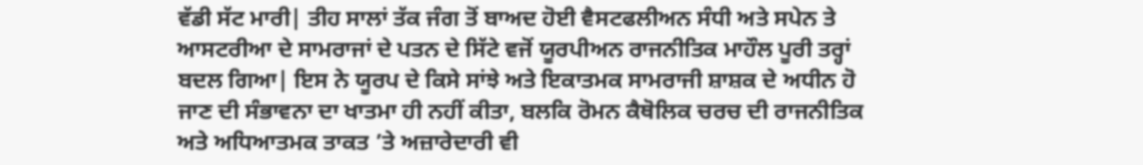ਵੱਡੀ ਸੱਟ ਮਾਰੀ| ਤੀਹ ਸਾਲਾਂ ਤੱਕ ਜੰਗ ਤੋਂ ਬਾਅਦ ਹੋਈ ਵੈਸਟਫਲੀਅਨ ਸੰਧੀ ਅਤੇ ਸਪੇਨ ਤੇ ਆਸਟਰੀਆ ਦੇ ਸਾਮਰਾਜਾਂ ਦੇ ਪਤਨ ਦੇ ਸਿੱਟੇ ਵਜੋਂ ਯੂਰਪੀਅਨ ਰਾਜਨੀਤਿਕ ਮਾਹੌਲ ਪੂਰੀ ਤਰ੍ਹਾਂ ਬਦਲ ਗਿਆ| ਇਸ ਨੇ ਯੂਰਪ ਦੇ ਕਿਸੇ ਸਾਂਝੇ ਅਤੇ ਇਕਾਤਮਕ ਸਾਮਰਾਜੀ ਸ਼ਾਸ਼ਕ ਦੇ ਅਧੀਨ ਹੋ ਜਾਣ ਦੀ ਸੰਭਾਵਨਾ ਦਾ ਖਾਤਮਾ ਹੀ ਨਹੀਂ ਕੀਤਾ, ਬਲਕਿ ਰੋਮਨ ਕੈਥੋਲਿਕ ਚਰਚ ਦੀ ਰਾਜਨੀਤਿਕ ਅਤੇ ਅਧਿਆਤਮਕ ਤਾਕਤ ’ਤੇ ਅਜ਼ਾਰੇਦਾਰੀ ਵੀ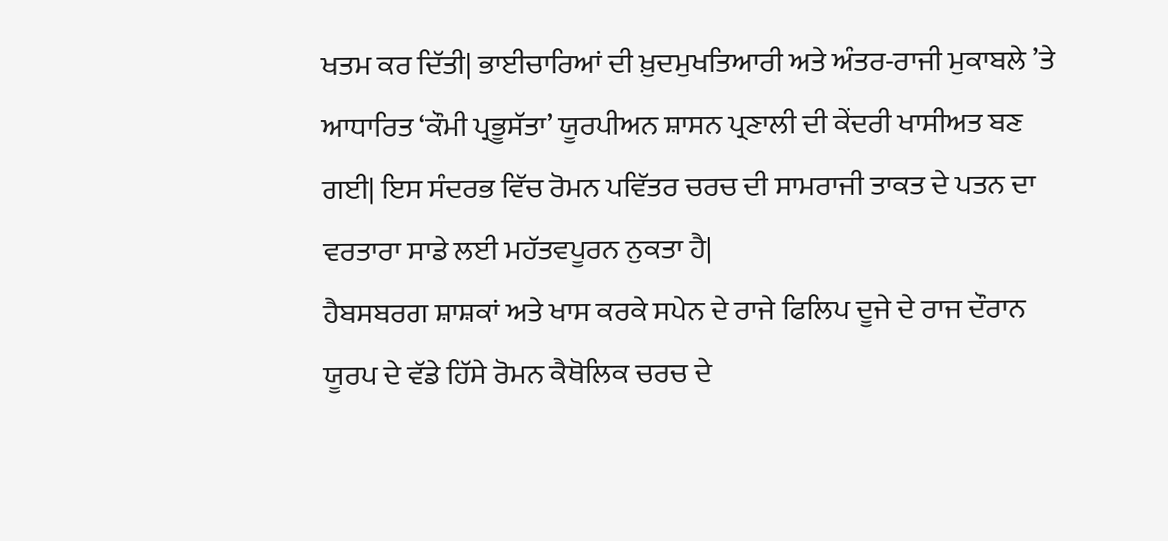ਖਤਮ ਕਰ ਦਿੱਤੀ| ਭਾਈਚਾਰਿਆਂ ਦੀ ਖ਼ੁਦਮੁਖਤਿਆਰੀ ਅਤੇ ਅੰਤਰ-ਰਾਜੀ ਮੁਕਾਬਲੇ ’ਤੇ ਆਧਾਰਿਤ ‘ਕੌਮੀ ਪ੍ਰਭੂਸੱਤਾ’ ਯੂਰਪੀਅਨ ਸ਼ਾਸਨ ਪ੍ਰਣਾਲੀ ਦੀ ਕੇਂਦਰੀ ਖਾਸੀਅਤ ਬਣ ਗਈ| ਇਸ ਸੰਦਰਭ ਵਿੱਚ ਰੋਮਨ ਪਵਿੱਤਰ ਚਰਚ ਦੀ ਸਾਮਰਾਜੀ ਤਾਕਤ ਦੇ ਪਤਨ ਦਾ ਵਰਤਾਰਾ ਸਾਡੇ ਲਈ ਮਹੱਤਵਪੂਰਨ ਨੁਕਤਾ ਹੈ|
ਹੈਬਸਬਰਗ ਸ਼ਾਸ਼ਕਾਂ ਅਤੇ ਖਾਸ ਕਰਕੇ ਸਪੇਨ ਦੇ ਰਾਜੇ ਫਿਲਿਪ ਦੂਜੇ ਦੇ ਰਾਜ ਦੌਰਾਨ ਯੂਰਪ ਦੇ ਵੱਡੇ ਹਿੱਸੇ ਰੋਮਨ ਕੈਥੋਲਿਕ ਚਰਚ ਦੇ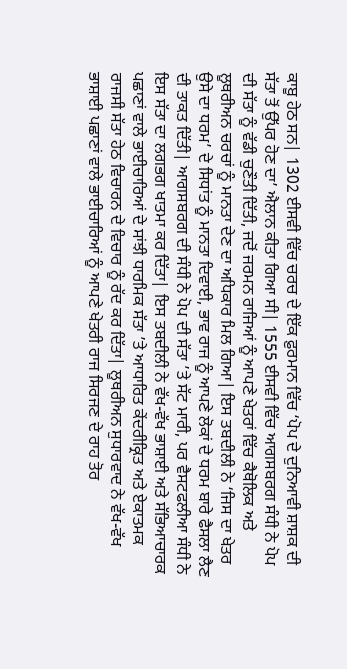ਕਾਬੂ ਹੇਠ ਸਨ| 1302 ਈਸਵੀ ਵਿੱਚ ਚਰਚ ਦੇ ਇੱਕ ਫ਼ੁਰਮਾਨ ਵਿੱਚ ‘ਪੋਪ ਦੇ ਦੁਨਿਆਵੀ ਸ਼ਾਸ਼ਕ ਦੀ ਸੱਤਾ ਤੋਂ ਉੱਪਰ ਹੋਣ ਦਾ’ ਐਲਾਨ ਕੀਤਾ ਗਿਆ ਸੀ| 1555 ਈਸਵੀ ਵਿੱਚ ਆਗਸਬਰਗ ਸੰਧੀ ਨੇ ਪੋਪ ਦੀ ਸੱਤਾ ਨੂੰ ਵੱਡੀ ਚੁਣੌਤੀ ਦਿੱਤੀ, ਜਦੋਂ ਜਰਮਨ ਰਾਜਿਆਂ ਨੂੰ ਆਪਣੇ ਖੇਤਰਾਂ ਵਿੱਚ ਕੈਥੋਲਿਕ ਅਤੇ ਲੂਥਰੀਅਨ ਚਰਚਾਂ ਨੂੰ ਮਾਨਤਾ ਦੇਣ ਦਾ ਅਧਿਕਾਰ ਮਿਲ ਗਿਆ| ਇਸ ਤਬਦੀਲੀ ਨੇ ‘ਜਿਸ ਦਾ ਖੇਤਰ ਉਸੇ ਦਾ ਧਰਮ’ ਦੇ ਸਿਧਾਂਤ ਨੂੰ ਮਾਨਤਾ ਦਿਵਾਈ, ਭਾਵ ਰਾਜ ਨੂੰ ਆਪਣੇ ਲੋਕਾਂ ਦੇ ਧਰਮ ਬਾਰੇ ਫੈਸਲਾ ਲੈਣ ਦੀ ਤਾਕਤ ਦਿੱਤੀ| ਆਗਸਬਰਗ ਦੀ ਸੰਧੀ ਨੇ ਪੋਪ ਦੀ ਸੱਤਾ ’ਤੇ ਸੱਟ ਮਾਰੀ, ਪਰ ਵੈਸਟਫਲੀਆ ਸੰਧੀ ਨੇ ਇਸ ਸੱਤਾ ਦਾ ਲਗਭਗ ਖਾਤਮਾ ਕਰ ਦਿੱਤਾ| ਇਸ ਤਬਦੀਲੀ ਨੇ ਵੱਖ-ਵੱਖ ਭਾਸ਼ਾਈ ਅਤੇ ਸੱਭਿਆਚਾਰਕ ਪਛਾਣਾਂ ਵਾਲੇ ਭਾਈਚਾਰਿਆਂ ਦੇ ਸਾਂਝੀ ਧਾਰਮਿਕ ਸੱਤਾ ’ਤੇ ਆਧਾਰਿਤ ਕੇਂਦਰੀਕ੍ਰਿਤ ਅਤੇ ਏਕਾਤਮਕ ਰਾਜਸੀ ਸੱਤਾ ਹੇਠ ਵਿਚਾਰਨ ਦੇ ਵਿਚਾਰ ਨੂੰ ਰੱਦ ਕਰ ਦਿੱਤਾ| ਲੂਥਰੀਅਨ ਸੁਧਾਰਵਾਦ ਨੇ ਵੱਖ-ਵੱਖ ਭਾਸ਼ਾਈ ਪਛਾਣਾਂ ਵਾਲੇ ਭਾਈਚਾਰਿਆਂ ਨੂੰ ਆਪਣੇ ਖੇਤਰੀ ਰਾਜ ਸਿਰਜਣ ਦੇ ਰਾਹ ਤੋਰ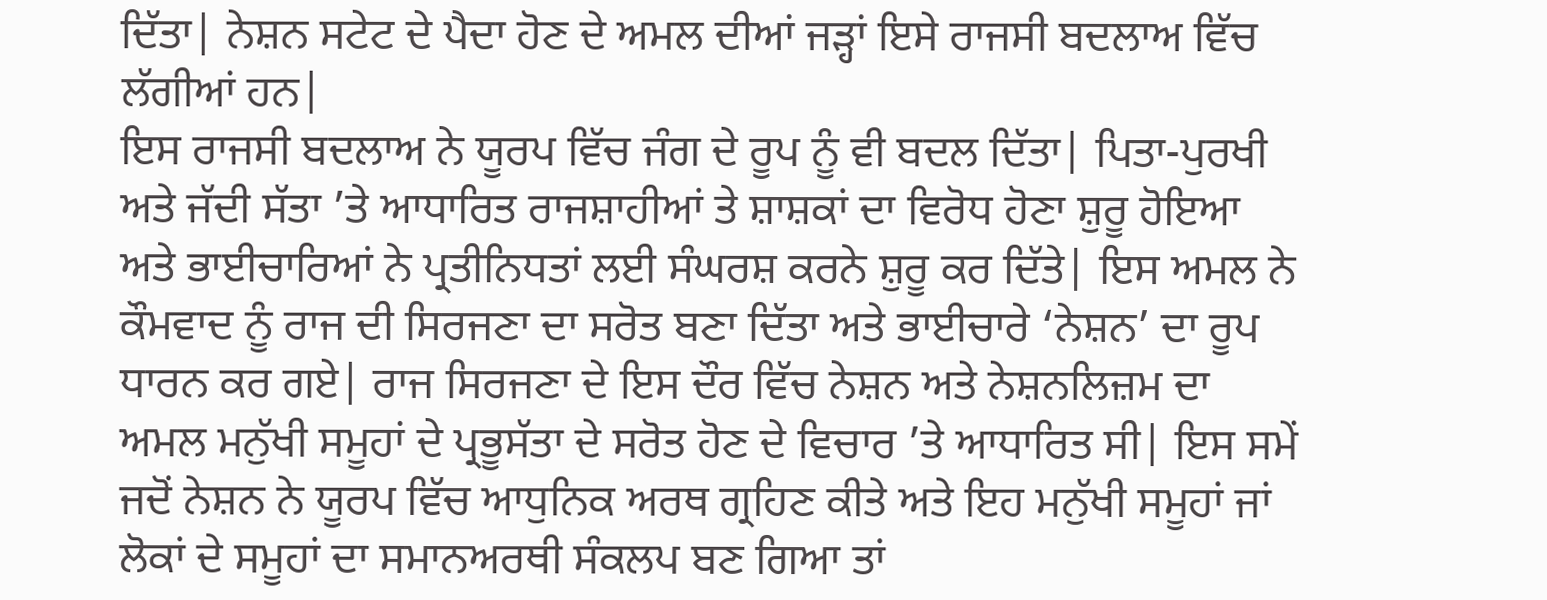ਦਿੱਤਾ| ਨੇਸ਼ਨ ਸਟੇਟ ਦੇ ਪੈਦਾ ਹੋਣ ਦੇ ਅਮਲ ਦੀਆਂ ਜੜ੍ਹਾਂ ਇਸੇ ਰਾਜਸੀ ਬਦਲਾਅ ਵਿੱਚ ਲੱਗੀਆਂ ਹਨ|
ਇਸ ਰਾਜਸੀ ਬਦਲਾਅ ਨੇ ਯੂਰਪ ਵਿੱਚ ਜੰਗ ਦੇ ਰੂਪ ਨੂੰ ਵੀ ਬਦਲ ਦਿੱਤਾ| ਪਿਤਾ-ਪੁਰਖੀ ਅਤੇ ਜੱਦੀ ਸੱਤਾ ’ਤੇ ਆਧਾਰਿਤ ਰਾਜਸ਼ਾਹੀਆਂ ਤੇ ਸ਼ਾਸ਼ਕਾਂ ਦਾ ਵਿਰੋਧ ਹੋਣਾ ਸ਼ੁਰੂ ਹੋਇਆ ਅਤੇ ਭਾਈਚਾਰਿਆਂ ਨੇ ਪ੍ਰਤੀਨਿਧਤਾਂ ਲਈ ਸੰਘਰਸ਼ ਕਰਨੇ ਸ਼ੁਰੂ ਕਰ ਦਿੱਤੇ| ਇਸ ਅਮਲ ਨੇ ਕੌਮਵਾਦ ਨੂੰ ਰਾਜ ਦੀ ਸਿਰਜਣਾ ਦਾ ਸਰੋਤ ਬਣਾ ਦਿੱਤਾ ਅਤੇ ਭਾਈਚਾਰੇ ‘ਨੇਸ਼ਨ’ ਦਾ ਰੂਪ ਧਾਰਨ ਕਰ ਗਏ| ਰਾਜ ਸਿਰਜਣਾ ਦੇ ਇਸ ਦੌਰ ਵਿੱਚ ਨੇਸ਼ਨ ਅਤੇ ਨੇਸ਼ਨਲਿਜ਼ਮ ਦਾ ਅਮਲ ਮਨੁੱਖੀ ਸਮੂਹਾਂ ਦੇ ਪ੍ਰਭੂਸੱਤਾ ਦੇ ਸਰੋਤ ਹੋਣ ਦੇ ਵਿਚਾਰ ’ਤੇ ਆਧਾਰਿਤ ਸੀ| ਇਸ ਸਮੇਂ ਜਦੋਂ ਨੇਸ਼ਨ ਨੇ ਯੂਰਪ ਵਿੱਚ ਆਧੁਨਿਕ ਅਰਥ ਗ੍ਰਹਿਣ ਕੀਤੇ ਅਤੇ ਇਹ ਮਨੁੱਖੀ ਸਮੂਹਾਂ ਜਾਂ ਲੋਕਾਂ ਦੇ ਸਮੂਹਾਂ ਦਾ ਸਮਾਨਅਰਥੀ ਸੰਕਲਪ ਬਣ ਗਿਆ ਤਾਂ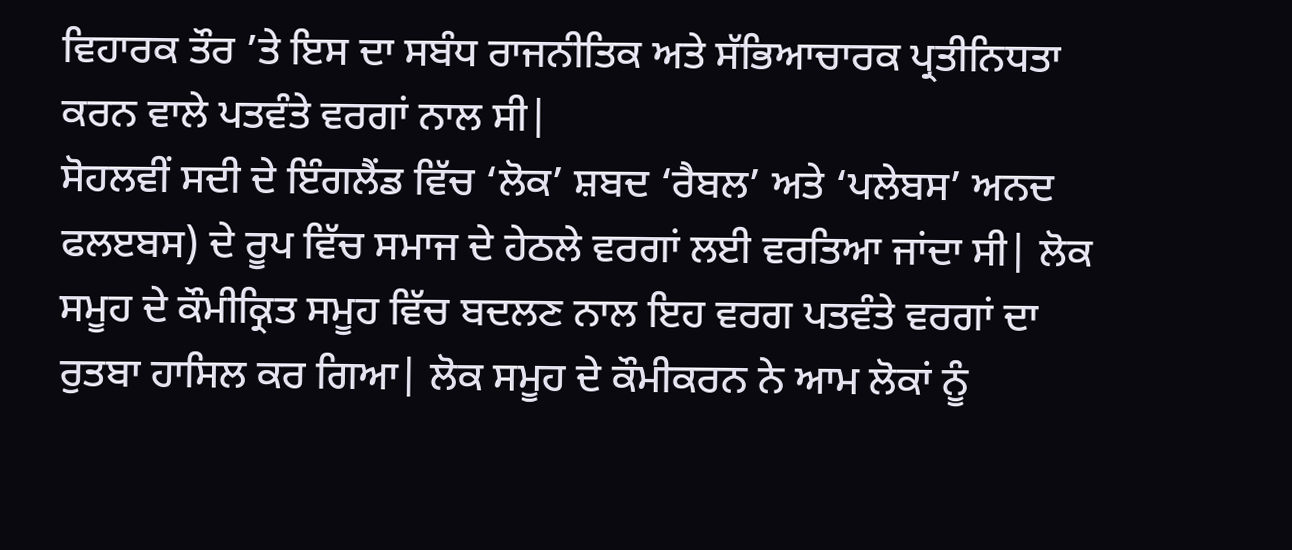ਵਿਹਾਰਕ ਤੌਰ ’ਤੇ ਇਸ ਦਾ ਸਬੰਧ ਰਾਜਨੀਤਿਕ ਅਤੇ ਸੱਭਿਆਚਾਰਕ ਪ੍ਰਤੀਨਿਧਤਾ ਕਰਨ ਵਾਲੇ ਪਤਵੰਤੇ ਵਰਗਾਂ ਨਾਲ ਸੀ|
ਸੋਹਲਵੀਂ ਸਦੀ ਦੇ ਇੰਗਲੈਂਡ ਵਿੱਚ ‘ਲੋਕ’ ਸ਼ਬਦ ‘ਰੈਬਲ’ ਅਤੇ ‘ਪਲੇਬਸ’ ਅਨਦ ਫਲੲਬਸ) ਦੇ ਰੂਪ ਵਿੱਚ ਸਮਾਜ ਦੇ ਹੇਠਲੇ ਵਰਗਾਂ ਲਈ ਵਰਤਿਆ ਜਾਂਦਾ ਸੀ| ਲੋਕ ਸਮੂਹ ਦੇ ਕੌਮੀਕ੍ਰਿਤ ਸਮੂਹ ਵਿੱਚ ਬਦਲਣ ਨਾਲ ਇਹ ਵਰਗ ਪਤਵੰਤੇ ਵਰਗਾਂ ਦਾ ਰੁਤਬਾ ਹਾਸਿਲ ਕਰ ਗਿਆ| ਲੋਕ ਸਮੂਹ ਦੇ ਕੌਮੀਕਰਨ ਨੇ ਆਮ ਲੋਕਾਂ ਨੂੰ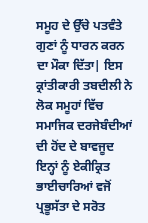ਸਮੂਹ ਦੇ ਉੱਚੇ ਪਤਵੰਤੇ ਗੁਣਾਂ ਨੂੰ ਧਾਰਨ ਕਰਨ ਦਾ ਮੌਕਾ ਦਿੱਤਾ| ਇਸ ਕ੍ਰਾਂਤੀਕਾਰੀ ਤਬਦੀਲੀ ਨੇ ਲੋਕ ਸਮੂਹਾਂ ਵਿੱਚ ਸਮਾਜਿਕ ਦਰਜੇਬੰਦੀਆਂ ਦੀ ਹੋਂਦ ਦੇ ਬਾਵਜੂਦ ਇਨ੍ਹਾਂ ਨੂੰ ਏਕੀਕ੍ਰਿਤ ਭਾਈਚਾਰਿਆਂ ਵਜੋਂ ਪ੍ਰਭੂਸੱਤਾ ਦੇ ਸਰੋਤ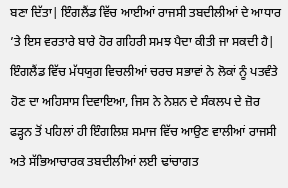ਬਣਾ ਦਿੱਤਾ| ਇੰਗਲੈਂਡ ਵਿੱਚ ਆਈਆਂ ਰਾਜਸੀ ਤਬਦੀਲੀਆਂ ਦੇ ਆਧਾਰ ’ਤੇ ਇਸ ਵਰਤਾਰੇ ਬਾਰੇ ਹੋਰ ਗਹਿਰੀ ਸਮਝ ਪੈਦਾ ਕੀਤੀ ਜਾ ਸਕਦੀ ਹੈ| ਇੰਗਲੈਂਡ ਵਿੱਚ ਮੱਧਯੁਗ ਵਿਚਲੀਆਂ ਚਰਚ ਸਭਾਵਾਂ ਨੇ ਲੋਕਾਂ ਨੂੰ ਪਤਵੰਤੇ ਹੋਣ ਦਾ ਅਹਿਸਾਸ ਦਿਵਾਇਆ, ਜਿਸ ਨੇ ਨੇਸ਼ਨ ਦੇ ਸੰਕਲਪ ਦੇ ਜ਼ੋਰ ਫੜ੍ਹਨ ਤੋਂ ਪਹਿਲਾਂ ਹੀ ਇੰਗਲਿਸ਼ ਸਮਾਜ ਵਿੱਚ ਆਉਣ ਵਾਲੀਆਂ ਰਾਜਸੀ ਅਤੇ ਸੱਭਿਆਚਾਰਕ ਤਬਦੀਲੀਆਂ ਲਈ ਢਾਂਚਾਗਤ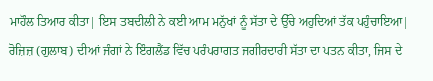ਮਾਹੌਲ ਤਿਆਰ ਕੀਤਾ| ਇਸ ਤਬਦੀਲੀ ਨੇ ਕਈ ਆਮ ਮਨੁੱਖਾਂ ਨੂੰ ਸੱਤਾ ਦੇ ਉੱਚੇ ਅਹੁਦਿਆਂ ਤੱਕ ਪਹੁੰਚਾਇਆ| ਰੋਜ਼ਿਜ਼ (ਗੁਲਾਬ) ਦੀਆਂ ਜੰਗਾਂ ਨੇ ਇੰਗਲੈਂਡ ਵਿੱਚ ਪਰੰਪਰਾਗਤ ਜਗੀਰਦਾਰੀ ਸੱਤਾ ਦਾ ਪਤਨ ਕੀਤਾ, ਜਿਸ ਦੇ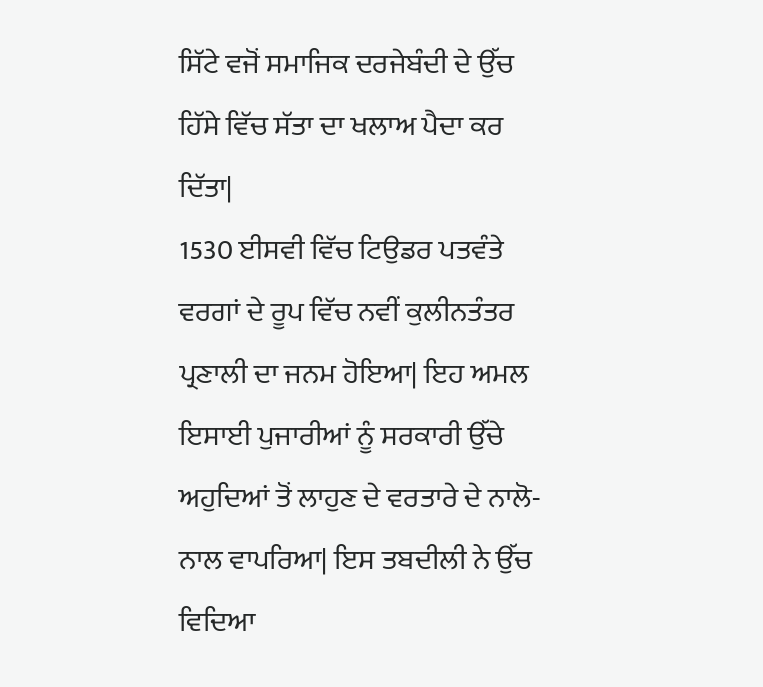ਸਿੱਟੇ ਵਜੋਂ ਸਮਾਜਿਕ ਦਰਜੇਬੰਦੀ ਦੇ ਉੱਚ ਹਿੱਸੇ ਵਿੱਚ ਸੱਤਾ ਦਾ ਖਲਾਅ ਪੈਦਾ ਕਰ ਦਿੱਤਾ|
1530 ਈਸਵੀ ਵਿੱਚ ਟਿਉਡਰ ਪਤਵੰਤੇ ਵਰਗਾਂ ਦੇ ਰੂਪ ਵਿੱਚ ਨਵੀਂ ਕੁਲੀਨਤੰਤਰ ਪ੍ਰਣਾਲੀ ਦਾ ਜਨਮ ਹੋਇਆ| ਇਹ ਅਮਲ ਇਸਾਈ ਪੁਜਾਰੀਆਂ ਨੂੰ ਸਰਕਾਰੀ ਉੱਚੇ ਅਹੁਦਿਆਂ ਤੋਂ ਲਾਹੁਣ ਦੇ ਵਰਤਾਰੇ ਦੇ ਨਾਲੋ-ਨਾਲ ਵਾਪਰਿਆ| ਇਸ ਤਬਦੀਲੀ ਨੇ ਉੱਚ ਵਿਦਿਆ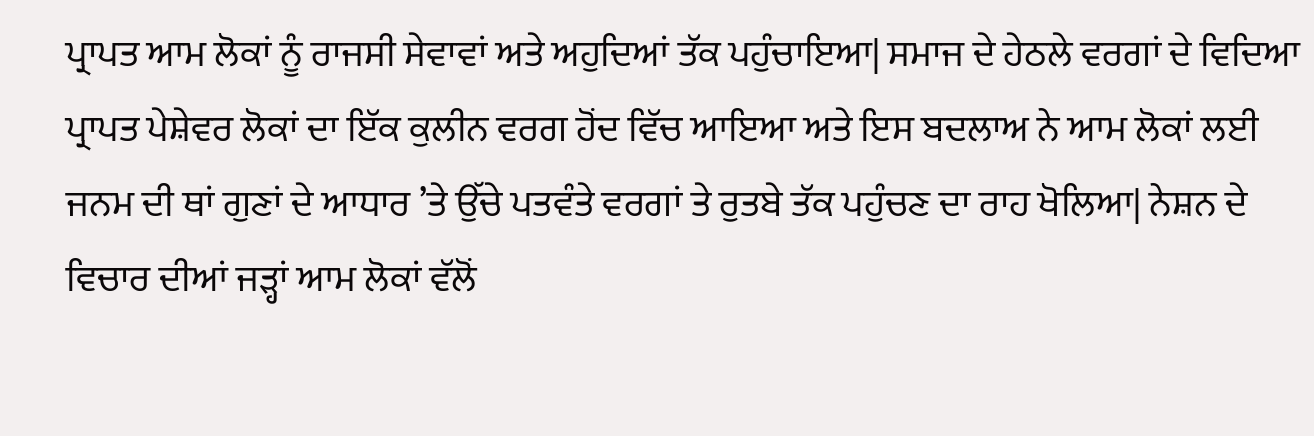ਪ੍ਰਾਪਤ ਆਮ ਲੋਕਾਂ ਨੂੰ ਰਾਜਸੀ ਸੇਵਾਵਾਂ ਅਤੇ ਅਹੁਦਿਆਂ ਤੱਕ ਪਹੁੰਚਾਇਆ| ਸਮਾਜ ਦੇ ਹੇਠਲੇ ਵਰਗਾਂ ਦੇ ਵਿਦਿਆ ਪ੍ਰਾਪਤ ਪੇਸ਼ੇਵਰ ਲੋਕਾਂ ਦਾ ਇੱਕ ਕੁਲੀਨ ਵਰਗ ਹੋਂਦ ਵਿੱਚ ਆਇਆ ਅਤੇ ਇਸ ਬਦਲਾਅ ਨੇ ਆਮ ਲੋਕਾਂ ਲਈ ਜਨਮ ਦੀ ਥਾਂ ਗੁਣਾਂ ਦੇ ਆਧਾਰ ’ਤੇ ਉੱਚੇ ਪਤਵੰਤੇ ਵਰਗਾਂ ਤੇ ਰੁਤਬੇ ਤੱਕ ਪਹੁੰਚਣ ਦਾ ਰਾਹ ਖੋਲਿਆ| ਨੇਸ਼ਨ ਦੇ ਵਿਚਾਰ ਦੀਆਂ ਜੜ੍ਹਾਂ ਆਮ ਲੋਕਾਂ ਵੱਲੋਂ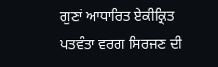ਗੁਣਾਂ ਆਧਾਰਿਤ ਏਕੀਕ੍ਰਿਤ ਪਤਵੰਤਾ ਵਰਗ ਸਿਰਜਣ ਦੀ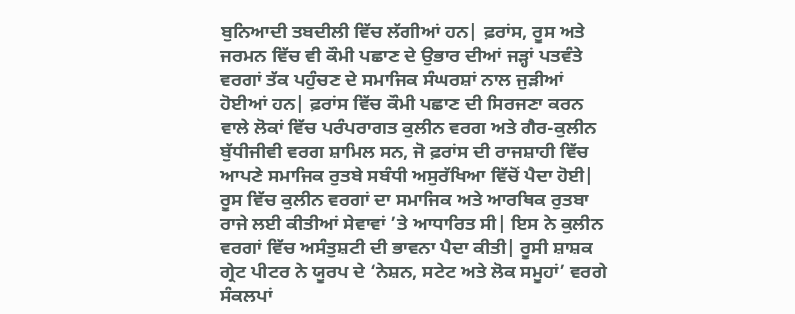ਬੁਨਿਆਦੀ ਤਬਦੀਲੀ ਵਿੱਚ ਲੱਗੀਆਂ ਹਨ| ਫ਼ਰਾਂਸ, ਰੂਸ ਅਤੇ ਜਰਮਨ ਵਿੱਚ ਵੀ ਕੌਮੀ ਪਛਾਣ ਦੇ ਉਭਾਰ ਦੀਆਂ ਜੜ੍ਹਾਂ ਪਤਵੰਤੇ ਵਰਗਾਂ ਤੱਕ ਪਹੁੰਚਣ ਦੇ ਸਮਾਜਿਕ ਸੰਘਰਸ਼ਾਂ ਨਾਲ ਜੁੜੀਆਂ ਹੋਈਆਂ ਹਨ| ਫ਼ਰਾਂਸ ਵਿੱਚ ਕੌਮੀ ਪਛਾਣ ਦੀ ਸਿਰਜਣਾ ਕਰਨ ਵਾਲੇ ਲੋਕਾਂ ਵਿੱਚ ਪਰੰਪਰਾਗਤ ਕੁਲੀਨ ਵਰਗ ਅਤੇ ਗੈਰ-ਕੁਲੀਨ ਬੁੱਧੀਜੀਵੀ ਵਰਗ ਸ਼ਾਮਿਲ ਸਨ, ਜੋ ਫ਼ਰਾਂਸ ਦੀ ਰਾਜਸ਼ਾਹੀ ਵਿੱਚ ਆਪਣੇ ਸਮਾਜਿਕ ਰੁਤਬੇ ਸਬੰਧੀ ਅਸੁਰੱਖਿਆ ਵਿੱਚੋਂ ਪੈਦਾ ਹੋਈ|
ਰੂਸ ਵਿੱਚ ਕੁਲੀਨ ਵਰਗਾਂ ਦਾ ਸਮਾਜਿਕ ਅਤੇ ਆਰਥਿਕ ਰੁਤਬਾ ਰਾਜੇ ਲਈ ਕੀਤੀਆਂ ਸੇਵਾਵਾਂ ’ਤੇ ਆਧਾਰਿਤ ਸੀ| ਇਸ ਨੇ ਕੁਲੀਨ ਵਰਗਾਂ ਵਿੱਚ ਅਸੰਤੁਸ਼ਟੀ ਦੀ ਭਾਵਨਾ ਪੈਦਾ ਕੀਤੀ| ਰੂਸੀ ਸ਼ਾਸ਼ਕ ਗ੍ਰੇਟ ਪੀਟਰ ਨੇ ਯੂਰਪ ਦੇ ‘ਨੇਸ਼ਨ, ਸਟੇਟ ਅਤੇ ਲੋਕ ਸਮੂਹਾਂ’ ਵਰਗੇ ਸੰਕਲਪਾਂ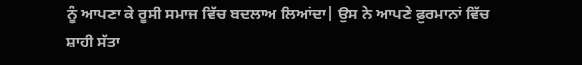ਨੂੰ ਆਪਣਾ ਕੇ ਰੂਸੀ ਸਮਾਜ ਵਿੱਚ ਬਦਲਾਅ ਲਿਆਂਦਾ| ਉਸ ਨੇ ਆਪਣੇ ਫ਼ੁਰਮਾਨਾਂ ਵਿੱਚ ਸ਼ਾਹੀ ਸੱਤਾ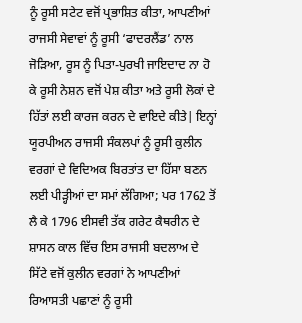ਨੂੰ ਰੂਸੀ ਸਟੇਟ ਵਜੋਂ ਪ੍ਰਭਾਸ਼ਿਤ ਕੀਤਾ, ਆਪਣੀਆਂ ਰਾਜਸੀ ਸੇਵਾਵਾਂ ਨੂੰ ਰੂਸੀ ‘ਫਾਦਰਲੈਂਡ’ ਨਾਲ ਜੋੜਿਆ, ਰੂਸ ਨੂੰ ਪਿਤਾ-ਪੁਰਖੀ ਜਾਇਦਾਦ ਨਾ ਹੋ ਕੇ ਰੂਸੀ ਨੇਸ਼ਨ ਵਜੋਂ ਪੇਸ਼ ਕੀਤਾ ਅਤੇ ਰੂਸੀ ਲੋਕਾਂ ਦੇ ਹਿੱਤਾਂ ਲਈ ਕਾਰਜ ਕਰਨ ਦੇ ਵਾਇਦੇ ਕੀਤੇ| ਇਨ੍ਹਾਂ ਯੂਰਪੀਅਨ ਰਾਜਸੀ ਸੰਕਲਪਾਂ ਨੂੰ ਰੂਸੀ ਕੁਲੀਨ ਵਰਗਾਂ ਦੇ ਵਿਦਿਅਕ ਬਿਰਤਾਂਤ ਦਾ ਹਿੱਸਾ ਬਣਨ ਲਈ ਪੀੜ੍ਹੀਆਂ ਦਾ ਸਮਾਂ ਲੱਗਿਆ; ਪਰ 1762 ਤੋਂ ਲੈ ਕੇ 1796 ਈਸਵੀ ਤੱਕ ਗਰੇਟ ਕੈਥਰੀਨ ਦੇ ਸ਼ਾਸਨ ਕਾਲ ਵਿੱਚ ਇਸ ਰਾਜਸੀ ਬਦਲਾਅ ਦੇ ਸਿੱਟੇ ਵਜੋਂ ਕੁਲੀਨ ਵਰਗਾਂ ਨੇ ਆਪਣੀਆਂ ਰਿਆਸਤੀ ਪਛਾਣਾਂ ਨੂੰ ਰੂਸੀ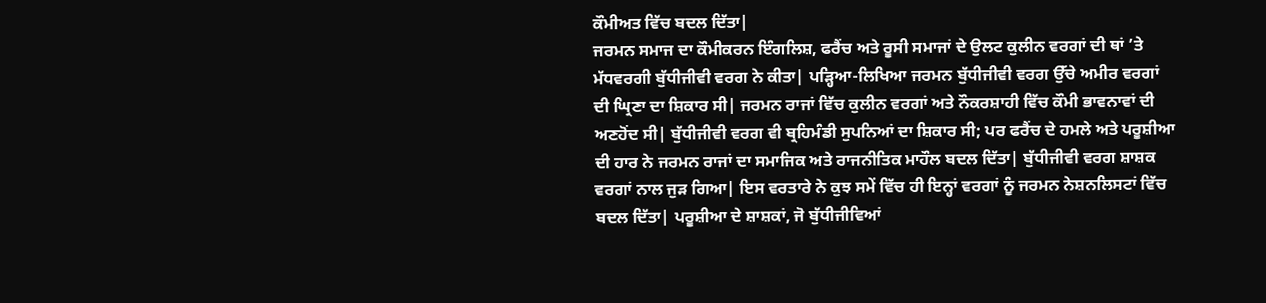ਕੌਮੀਅਤ ਵਿੱਚ ਬਦਲ ਦਿੱਤਾ|
ਜਰਮਨ ਸਮਾਜ ਦਾ ਕੌਮੀਕਰਨ ਇੰਗਲਿਸ਼, ਫਰੈਂਚ ਅਤੇ ਰੂਸੀ ਸਮਾਜਾਂ ਦੇ ਉਲਟ ਕੁਲੀਨ ਵਰਗਾਂ ਦੀ ਥਾਂ ’ਤੇ ਮੱਧਵਰਗੀ ਬੁੱਧੀਜੀਵੀ ਵਰਗ ਨੇ ਕੀਤਾ| ਪੜ੍ਹਿਆ-ਲਿਖਿਆ ਜਰਮਨ ਬੁੱਧੀਜੀਵੀ ਵਰਗ ਉੱਚੇ ਅਮੀਰ ਵਰਗਾਂ ਦੀ ਘ੍ਰਿਣਾ ਦਾ ਸ਼ਿਕਾਰ ਸੀ| ਜਰਮਨ ਰਾਜਾਂ ਵਿੱਚ ਕੁਲੀਨ ਵਰਗਾਂ ਅਤੇ ਨੌਕਰਸ਼ਾਹੀ ਵਿੱਚ ਕੌਮੀ ਭਾਵਨਾਵਾਂ ਦੀ ਅਣਹੋਂਦ ਸੀ| ਬੁੱਧੀਜੀਵੀ ਵਰਗ ਵੀ ਬ੍ਰਹਿਮੰਡੀ ਸੁਪਨਿਆਂ ਦਾ ਸ਼ਿਕਾਰ ਸੀ; ਪਰ ਫਰੈਂਚ ਦੇ ਹਮਲੇ ਅਤੇ ਪਰੂਸ਼ੀਆ ਦੀ ਹਾਰ ਨੇ ਜਰਮਨ ਰਾਜਾਂ ਦਾ ਸਮਾਜਿਕ ਅਤੇ ਰਾਜਨੀਤਿਕ ਮਾਹੌਲ ਬਦਲ ਦਿੱਤਾ| ਬੁੱਧੀਜੀਵੀ ਵਰਗ ਸ਼ਾਸ਼ਕ ਵਰਗਾਂ ਨਾਲ ਜੁੜ ਗਿਆ| ਇਸ ਵਰਤਾਰੇ ਨੇ ਕੁਝ ਸਮੇਂ ਵਿੱਚ ਹੀ ਇਨ੍ਹਾਂ ਵਰਗਾਂ ਨੂੰ ਜਰਮਨ ਨੇਸ਼ਨਲਿਸਟਾਂ ਵਿੱਚ ਬਦਲ ਦਿੱਤਾ| ਪਰੂਸ਼ੀਆ ਦੇ ਸ਼ਾਸ਼ਕਾਂ, ਜੋ ਬੁੱਧੀਜੀਵਿਆਂ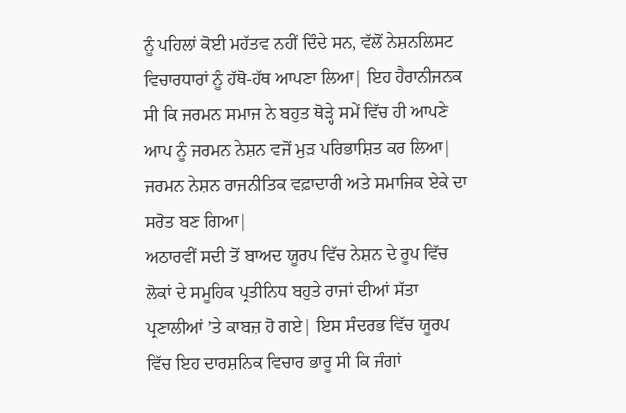ਨੂੰ ਪਹਿਲਾਂ ਕੋਈ ਮਹੱਤਵ ਨਹੀਂ ਦਿੰਦੇ ਸਨ, ਵੱਲੋਂ ਨੇਸ਼ਨਲਿਸਟ ਵਿਚਾਰਧਾਰਾਂ ਨੂੰ ਹੱਥੋ-ਹੱਥ ਆਪਣਾ ਲਿਆ| ਇਹ ਹੈਰਾਨੀਜਨਕ ਸੀ ਕਿ ਜਰਮਨ ਸਮਾਜ ਨੇ ਬਹੁਤ ਥੋੜ੍ਹੇ ਸਮੇਂ ਵਿੱਚ ਹੀ ਆਪਣੇ ਆਪ ਨੂੰ ਜਰਮਨ ਨੇਸ਼ਨ ਵਜੋਂ ਮੁੜ ਪਰਿਭਾਸ਼ਿਤ ਕਰ ਲਿਆ| ਜਰਮਨ ਨੇਸ਼ਨ ਰਾਜਨੀਤਿਕ ਵਫ਼ਾਦਾਰੀ ਅਤੇ ਸਮਾਜਿਕ ਏਕੇ ਦਾ ਸਰੋਤ ਬਣ ਗਿਆ|
ਅਠਾਰਵੀਂ ਸਦੀ ਤੋਂ ਬਾਅਦ ਯੂਰਪ ਵਿੱਚ ਨੇਸ਼ਨ ਦੇ ਰੂਪ ਵਿੱਚ ਲੋਕਾਂ ਦੇ ਸਮੂਹਿਕ ਪ੍ਰਤੀਨਿਧ ਬਹੁਤੇ ਰਾਜਾਂ ਦੀਆਂ ਸੱਤਾ ਪ੍ਰਣਾਲੀਆਂ ’ਤੇ ਕਾਬਜ਼ ਹੋ ਗਏ| ਇਸ ਸੰਦਰਭ ਵਿੱਚ ਯੂਰਪ ਵਿੱਚ ਇਹ ਦਾਰਸ਼ਨਿਕ ਵਿਚਾਰ ਭਾਰੂ ਸੀ ਕਿ ਜੰਗਾਂ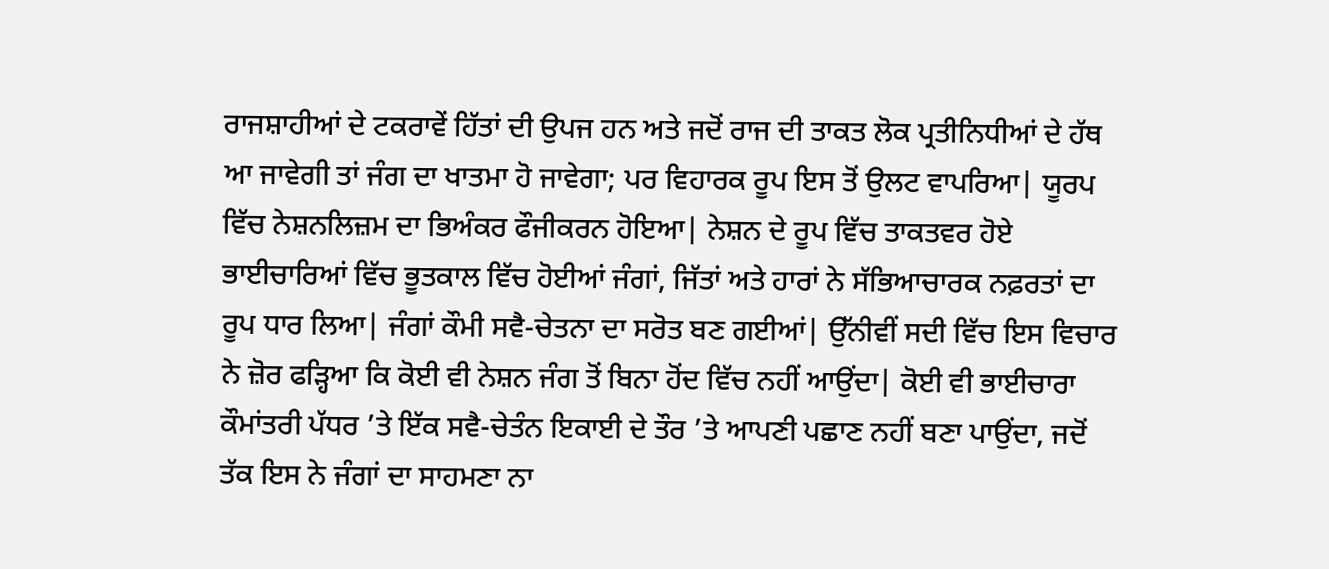ਰਾਜਸ਼ਾਹੀਆਂ ਦੇ ਟਕਰਾਵੇਂ ਹਿੱਤਾਂ ਦੀ ਉਪਜ ਹਨ ਅਤੇ ਜਦੋਂ ਰਾਜ ਦੀ ਤਾਕਤ ਲੋਕ ਪ੍ਰਤੀਨਿਧੀਆਂ ਦੇ ਹੱਥ ਆ ਜਾਵੇਗੀ ਤਾਂ ਜੰਗ ਦਾ ਖਾਤਮਾ ਹੋ ਜਾਵੇਗਾ; ਪਰ ਵਿਹਾਰਕ ਰੂਪ ਇਸ ਤੋਂ ਉਲਟ ਵਾਪਰਿਆ| ਯੂਰਪ ਵਿੱਚ ਨੇਸ਼ਨਲਿਜ਼ਮ ਦਾ ਭਿਅੰਕਰ ਫੌਜੀਕਰਨ ਹੋਇਆ| ਨੇਸ਼ਨ ਦੇ ਰੂਪ ਵਿੱਚ ਤਾਕਤਵਰ ਹੋਏ ਭਾਈਚਾਰਿਆਂ ਵਿੱਚ ਭੂਤਕਾਲ ਵਿੱਚ ਹੋਈਆਂ ਜੰਗਾਂ, ਜਿੱਤਾਂ ਅਤੇ ਹਾਰਾਂ ਨੇ ਸੱਭਿਆਚਾਰਕ ਨਫ਼ਰਤਾਂ ਦਾ ਰੂਪ ਧਾਰ ਲਿਆ| ਜੰਗਾਂ ਕੌਮੀ ਸਵੈ-ਚੇਤਨਾ ਦਾ ਸਰੋਤ ਬਣ ਗਈਆਂ| ਉੱਨੀਵੀਂ ਸਦੀ ਵਿੱਚ ਇਸ ਵਿਚਾਰ ਨੇ ਜ਼ੋਰ ਫੜ੍ਹਿਆ ਕਿ ਕੋਈ ਵੀ ਨੇਸ਼ਨ ਜੰਗ ਤੋਂ ਬਿਨਾ ਹੋਂਦ ਵਿੱਚ ਨਹੀਂ ਆਉਂਦਾ| ਕੋਈ ਵੀ ਭਾਈਚਾਰਾ ਕੌਮਾਂਤਰੀ ਪੱਧਰ ’ਤੇ ਇੱਕ ਸਵੈ-ਚੇਤੰਨ ਇਕਾਈ ਦੇ ਤੌਰ ’ਤੇ ਆਪਣੀ ਪਛਾਣ ਨਹੀਂ ਬਣਾ ਪਾਉਂਦਾ, ਜਦੋਂ ਤੱਕ ਇਸ ਨੇ ਜੰਗਾਂ ਦਾ ਸਾਹਮਣਾ ਨਾ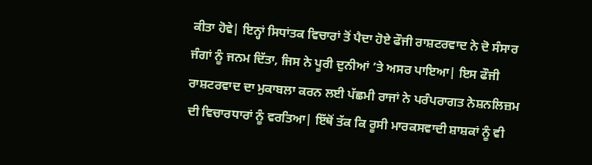ਕੀਤਾ ਹੋਵੇ| ਇਨ੍ਹਾਂ ਸਿਧਾਂਤਕ ਵਿਚਾਰਾਂ ਤੋਂ ਪੈਦਾ ਹੋਏ ਫੌਜੀ ਰਾਸ਼ਟਰਵਾਦ ਨੇ ਦੋ ਸੰਸਾਰ ਜੰਗਾਂ ਨੂੰ ਜਨਮ ਦਿੱਤਾ, ਜਿਸ ਨੇ ਪੂਰੀ ਦੁਨੀਆਂ ’ਤੇ ਅਸਰ ਪਾਇਆ| ਇਸ ਫੌਜੀ ਰਾਸ਼ਟਰਵਾਦ ਦਾ ਮੁਕਾਬਲਾ ਕਰਨ ਲਈ ਪੱਛਮੀ ਰਾਜਾਂ ਨੇ ਪਰੰਪਰਾਗਤ ਨੇਸ਼ਨਲਿਜ਼ਮ ਦੀ ਵਿਚਾਰਧਾਰਾਂ ਨੂੰ ਵਰਤਿਆ| ਇੱਥੋਂ ਤੱਕ ਕਿ ਰੂਸੀ ਮਾਰਕਸਵਾਦੀ ਸ਼ਾਸ਼ਕਾਂ ਨੂੰ ਵੀ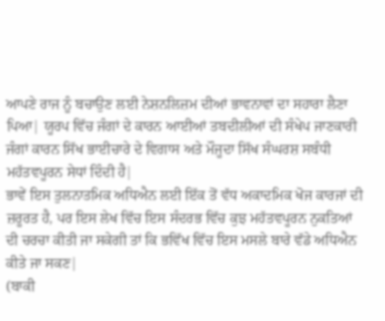ਆਪਣੇ ਰਾਜ ਨੂੰ ਬਚਾਉਣ ਲਈ ਨੇਸ਼ਨਲਿਜ਼ਮ ਦੀਆਂ ਭਾਵਨਾਵਾਂ ਦਾ ਸਹਾਰਾ ਲੈਣਾ ਪਿਆ| ਯੂਰਪ ਵਿੱਚ ਜੰਗਾਂ ਦੇ ਕਾਰਨ ਆਈਆਂ ਤਬਦੀਲੀਆਂ ਦੀ ਸੰਖੇਪ ਜਾਣਕਾਰੀ ਜੰਗਾਂ ਕਾਰਨ ਸਿੱਖ ਭਾਈਚਾਰੇ ਦੇ ਵਿਗਾਸ ਅਤੇ ਮੌਜੂਦਾ ਸਿੱਖ ਸੰਘਰਸ਼ ਸਬੰਧੀ ਮਹੱਤਵਪੂਰਨ ਸੇਧਾਂ ਦਿੰਦੀ ਹੈ|
ਭਾਵੇਂ ਇਸ ਤੁਲਨਾਤਮਿਕ ਅਧਿਐਨ ਲਈ ਇੱਕ ਤੋਂ ਵੱਧ ਅਕਾਦਮਿਕ ਖੋਜ ਕਾਰਜਾਂ ਦੀ ਜ਼ਰੂਰਤ ਹੈ, ਪਰ ਇਸ ਲੇਖ ਵਿੱਚ ਇਸ ਸੰਦਰਭ ਵਿੱਚ ਕੁਝ ਮਹੱਤਵਪੂਰਨ ਨੁਕਤਿਆਂ ਦੀ ਚਰਚਾ ਕੀਤੀ ਜਾ ਸਕੇਗੀ ਤਾਂ ਕਿ ਭਵਿੱਖ ਵਿੱਚ ਇਸ ਮਸਲੇ ਬਾਰੇ ਵੱਡੇ ਅਧਿਐਨ ਕੀਤੇ ਜਾ ਸਕਣ|
(ਬਾਕੀ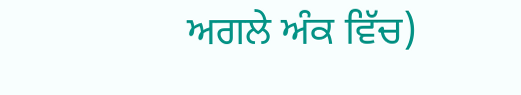ਅਗਲੇ ਅੰਕ ਵਿੱਚ)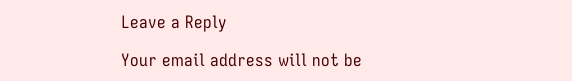Leave a Reply

Your email address will not be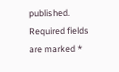published. Required fields are marked *